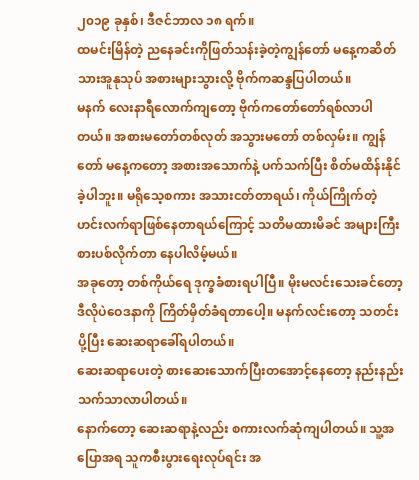၂၀၁၉ ခုနှစ်၊ ဒီဇင်ဘာလ ၁၈ ရက်။
ထမင်းမြိန်တဲ့ ညနေခင်းကိုဖြတ်သန်းခဲ့တဲ့ကျွန်တော် မနေ့ကဆိတ်သားအူနုသုပ် အစားများသွားလို့ ဗိုက်ကဆန္ဒပြပါတယ်။
မနက် လေးနာရီလောက်ကျတော့ ဗိုက်ကတော်တော်ရစ်လာပါတယ်။ အစားမတော်တစ်လုတ် အသွားမတော် တစ်လှမ်း။ ကျွန်တော် မနေ့ကတော့ အစားအသောက်နဲ့ ပက်သက်ပြီး စိတ်မထိန်းနိုင်ခဲ့ပါဘူး။ မရိုသေ့စကား အသားငတ်တာရယ်၊ ကိုယ်ကြိုက်တဲ့ ဟင်းလက်ရာဖြစ်နေတာရယ်ကြောင့် သတိမထားမိခင် အများကြီးစားပစ်လိုက်တာ နေပါလိမ့်မယ်။
အခုတော့ တစ်ကိုယ်ရေ ဒုက္ခခံစားရပါပြီ။ မိုးမလင်းသေးခင်တော့ ဒီလိုပဲဝေဒနာကို ကြိတ်မှိတ်ခံရတာပေါ့။ မနက်လင်းတော့ သတင်းပို့ပြီး ဆေးဆရာခေါ်ရပါတယ်။
ဆေးဆရာပေးတဲ့ စားဆေးသောက်ပြီးတအောင့်နေတော့ နည်းနည်းသက်သာလာပါတယ်။
နောက်တော့ ဆေးဆရာနဲ့လည်း စကားလက်ဆုံကျပါတယ်။ သူ့အပြောအရ သူကစီးပွားရေးလုပ်ရင်း အ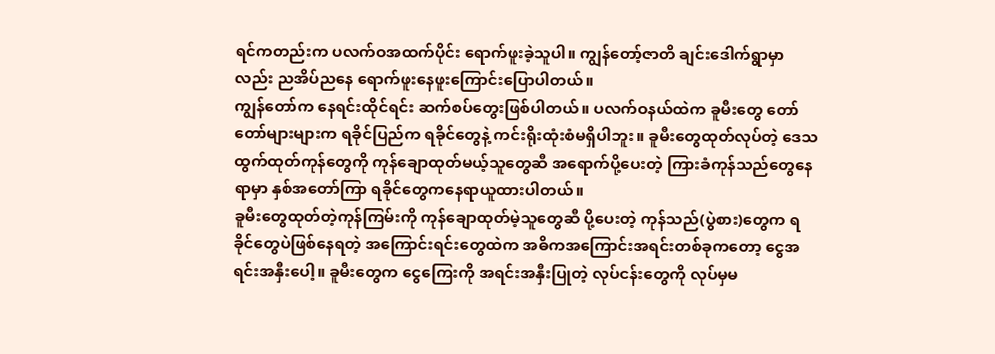ရင်ကတည်းက ပလက်ဝအထက်ပိုင်း ရောက်ဖူးခဲ့သူပါ။ ကျွန်တော့်ဇာတိ ချင်းဒေါက်ရွာမှာလည်း ညအိပ်ညနေ ရောက်ဖူးနေဖူးကြောင်းပြောပါတယ်။
ကျွန်တော်က နေရင်းထိုင်ရင်း ဆက်စပ်တွေးဖြစ်ပါတယ်။ ပလက်ဝနယ်ထဲက ခူမီးတွေ တော်တော်များများက ရခိုင်ပြည်က ရခိုင်တွေနဲ့ ကင်းရိုးထုံးစံမရှိပါဘူး။ ခူမီးတွေထုတ်လုပ်တဲ့ ဒေသထွက်ထုတ်ကုန်တွေကို ကုန်ချောထုတ်မယ့်သူတွေဆီ အရောက်ပို့ပေးတဲ့ ကြားခံကုန်သည်တွေနေရာမှာ နှစ်အတော်ကြာ ရခိုင်တွေကနေရာယူထားပါတယ်။
ခူမီးတွေထုတ်တဲ့ကုန်ကြမ်းကို ကုန်ချောထုတ်မဲ့သူတွေဆီ ပို့ပေးတဲ့ ကုန်သည်(ပွဲစား)တွေက ရခိုင်တွေပဲဖြစ်နေရတဲ့ အကြောင်းရင်းတွေထဲက အဓိကအကြောင်းအရင်းတစ်ခုကတော့ ငွေအရင်းအနှီးပေါ့။ ခူမီးတွေက ငွေကြေးကို အရင်းအနှီးပြုတဲ့ လုပ်ငန်းတွေကို လုပ်မှမ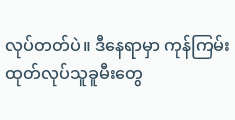လုပ်တတ်ပဲ။ ဒီနေရာမှာ ကုန်ကြမ်းထုတ်လုပ်သူခူမီးတွေ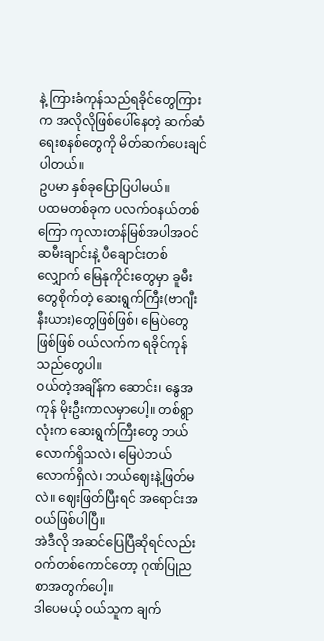နဲ့ ကြားခံကုန်သည်ရခိုင်တွေကြားက အလိုလိုဖြစ်ပေါ်နေတဲ့ ဆက်ဆံရေးစနစ်တွေကို မိတ်ဆက်ပေးချင်ပါတယ်။
ဥပမာ နှစ်ခုပြောပြပါမယ်။
ပထမတစ်ခုက ပလက်ဝနယ်တစ်ကြော ကုလားတန်မြစ်အပါအဝင် ဆမီးချာင်းနဲ့ ပီချောင်းတစ်လျှောက် မြေနုကိုင်းတွေမှာ ခူမီးတွေစိုက်တဲ့ ဆေးရွက်ကြီး(ဗာဂျီးနီးယား)တွေဖြစ်ဖြစ်၊ မြေပဲတွေဖြစ်ဖြစ် ဝယ်လက်က ရခိုင်ကုန် သည်တွေပါ။
ဝယ်တဲ့အချိန်က ဆောင်း၊ နွေအကုန် မိုးဦးကာလမှာပေါ့။ တစ်ရွာလုံးက ဆေးရွက်ကြီးတွေ ဘယ်လောက်ရှိသလဲ၊ မြေပဲဘယ်လောက်ရှိလဲ၊ ဘယ်ဈေးနဲ့ဖြတ်မလဲ။ ဈေးဖြတ်ပြီးရင် အရောင်းအဝယ်ဖြစ်ပါပြီ။
အဲဒီလို အဆင်ပြေပြီဆိုရင်လည်း ဝက်တစ်ကောင်တော့ ဂုဏ်ပြုညစာအတွက်ပေါ့။
ဒါပေမယ့် ဝယ်သူက ချက်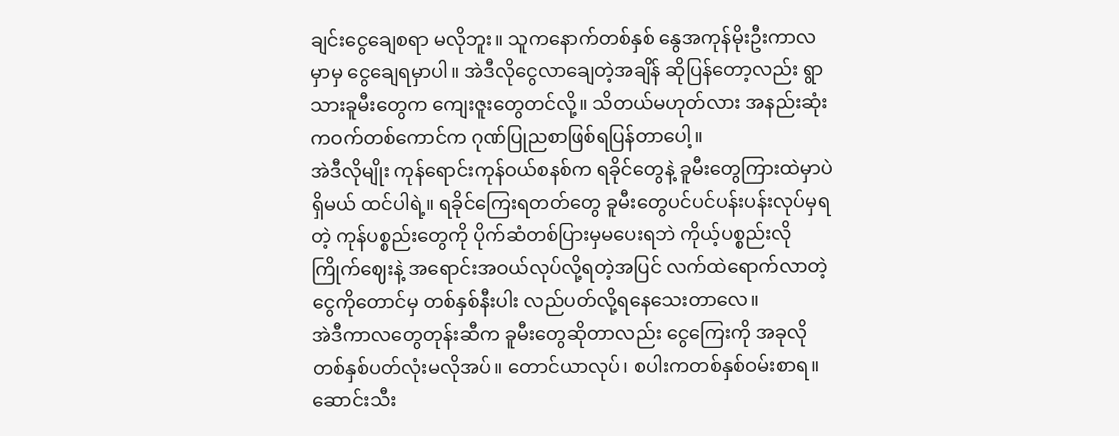ချင်းငွေချေစရာ မလိုဘူး။ သူကနောက်တစ်နှစ် နွေအကုန်မိုးဦးကာလမှာမှ ငွေချေရမှာပါ။ အဲဒီလိုငွေလာချေတဲ့အချိန် ဆိုပြန်တော့လည်း ရွာသားခူမီးတွေက ကျေးဇူးတွေတင်လို့။ သိတယ်မဟုတ်လား အနည်းဆုံးကဝက်တစ်ကောင်က ဂုဏ်ပြုညစာဖြစ်ရပြန်တာပေါ့။
အဲဒီလိုမျိုး ကုန်ရောင်းကုန်ဝယ်စနစ်က ရခိုင်တွေနဲ့ ခူမီးတွေကြားထဲမှာပဲရှိမယ် ထင်ပါရဲ့။ ရခိုင်ကြေးရတတ်တွေ ခူမီးတွေပင်ပင်ပန်းပန်းလုပ်မှရတဲ့ ကုန်ပစ္စည်းတွေကို ပိုက်ဆံတစ်ပြားမှမပေးရဘဲ ကိုယ့်ပစ္စည်းလိုကြိုက်ဈေးနဲ့ အရောင်းအဝယ်လုပ်လို့ရတဲ့အပြင် လက်ထဲရောက်လာတဲ့ ငွေကိုတောင်မှ တစ်နှစ်နီးပါး လည်ပတ်လို့ရနေသေးတာလေ။
အဲဒီကာလတွေတုန်းဆီက ခူမီးတွေဆိုတာလည်း ငွေကြေးကို အခုလိုတစ်နှစ်ပတ်လုံးမလိုအပ်။ တောင်ယာလုပ်၊ စပါးကတစ်နှစ်ဝမ်းစာရ။ ဆောင်းသီး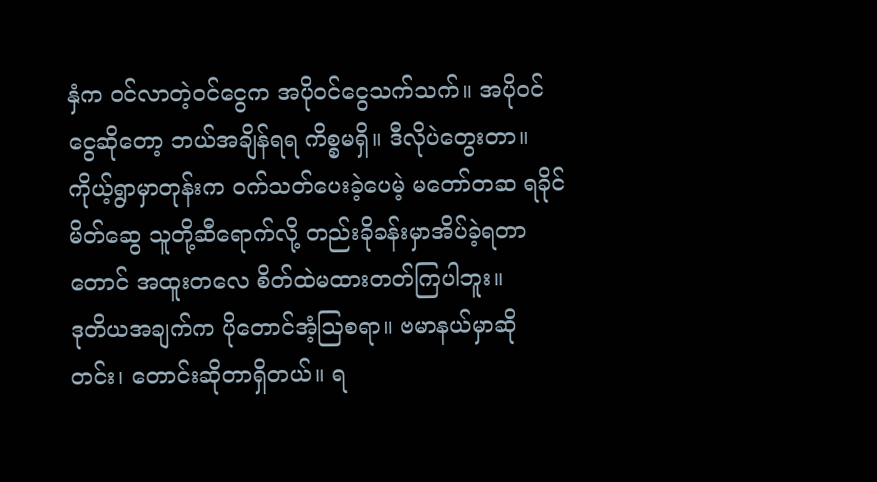နှံက ဝင်လာတဲ့ဝင်ငွေက အပိုဝင်ငွေသက်သက်။ အပိုဝင်ငွေဆိုတော့ ဘယ်အချိန်ရရ ကိစ္စမရှိ။ ဒီလိုပဲတွေးတာ။
ကိုယ့်ရွာမှာတုန်းက ဝက်သတ်ပေးခဲ့ပေမဲ့ မတော်တဆ ရခိုင်မိတ်ဆွေ သူတို့ဆီရောက်လို့ တည်းခိုခန်းမှာအိပ်ခဲ့ရတာတောင် အထူးတလေ စိတ်ထဲမထားတတ်ကြပါဘူး။
ဒုတိယအချက်က ပိုတောင်အံ့ဩစရာ။ ဗမာနယ်မှာဆို တင်း၊ တောင်းဆိုတာရှိတယ်။ ရ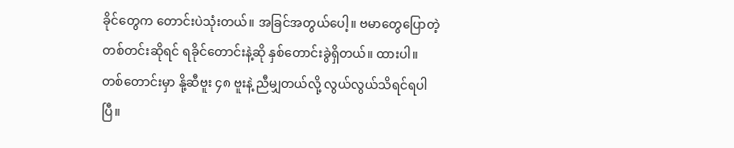ခိုင်တွေက တောင်းပဲသုံးတယ်။ အခြင်အတွယ်ပေါ့။ ဗမာတွေပြောတဲ့ တစ်တင်းဆိုရင် ရခိုင်တောင်းနဲ့ဆို နှစ်တောင်းခွဲရှိတယ်။ ထားပါ။
တစ်တောင်းမှာ နို့ဆီဗူး ၄၈ ဗူးနဲ့ ညီမျှတယ်လို့ လွယ်လွယ်သိရင်ရပါပြီ။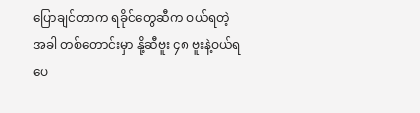ပြောချင်တာက ရခိုင်တွေဆီက ဝယ်ရတဲ့အခါ တစ်တောင်းမှာ နို့ဆီဗူး ၄၈ ဗူးနဲ့ဝယ်ရပေ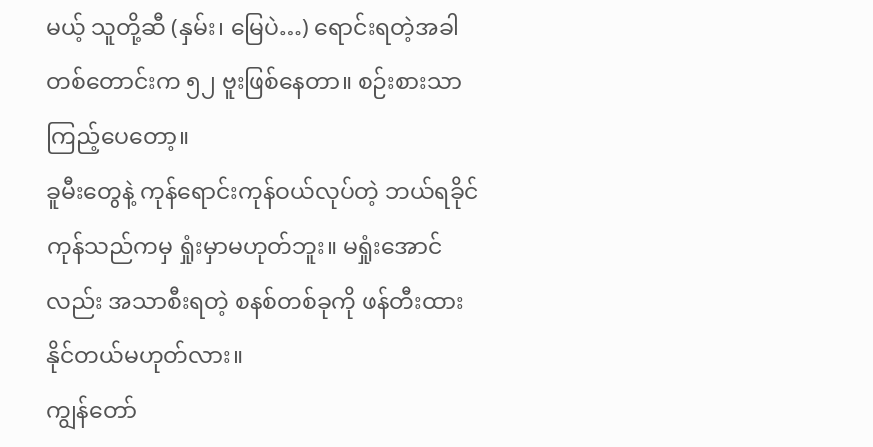မယ့် သူတို့ဆီ (နှမ်း၊ မြေပဲ…) ရောင်းရတဲ့အခါ တစ်တောင်းက ၅၂ ဗူးဖြစ်နေတာ။ စဉ်းစားသာကြည့်ပေတော့။
ခူမီးတွေနဲ့ ကုန်ရောင်းကုန်ဝယ်လုပ်တဲ့ ဘယ်ရခိုင်ကုန်သည်ကမှ ရှုံးမှာမဟုတ်ဘူး။ မရှုံးအောင်လည်း အသာစီးရတဲ့ စနစ်တစ်ခုကို ဖန်တီးထားနိုင်တယ်မဟုတ်လား။
ကျွန်တော်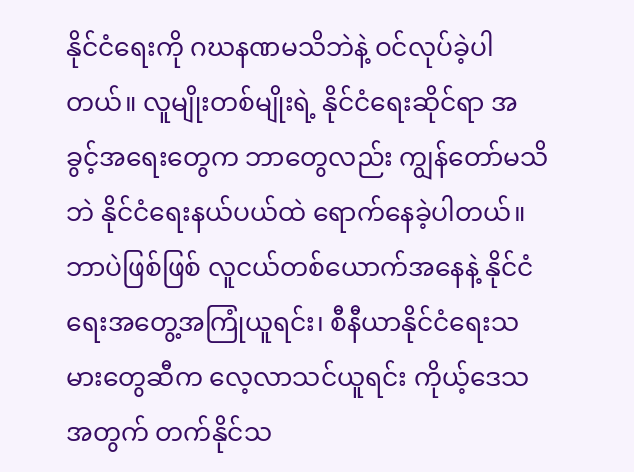နိုင်ငံရေးကို ဂဃနဏမသိဘဲနဲ့ ဝင်လုပ်ခဲ့ပါတယ်။ လူမျိုးတစ်မျိုးရဲ့ နိုင်ငံရေးဆိုင်ရာ အခွင့်အရေးတွေက ဘာတွေလည်း ကျွန်တော်မသိဘဲ နိုင်ငံရေးနယ်ပယ်ထဲ ရောက်နေခဲ့ပါတယ်။ ဘာပဲဖြစ်ဖြစ် လူငယ်တစ်ယောက်အနေနဲ့ နိုင်ငံရေးအတွေ့အကြုံယူရင်း၊ စီနီယာနိုင်ငံရေးသမားတွေဆီက လေ့လာသင်ယူရင်း ကိုယ့်ဒေသအတွက် တက်နိုင်သ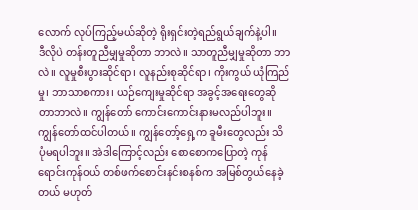လောက် လုပ်ကြည့်မယ်ဆိုတဲ့ ရိုးရှင်းတဲ့ရည်ရွယ်ချက်နဲ့ပါ။
ဒီလိုပဲ တန်းတူညီမျှမှုဆိုတာ ဘာလဲ။ သာတူညီမျှမှုဆိုတာ ဘာလဲ။ လူမှုစီးပွားဆိုင်ရာ၊ လူနည်းစုဆိုင်ရာ၊ ကိုးကွယ် ယုံကြည်မှု၊ ဘာသာစကား၊ ယဉ်ကျေးမှုဆိုင်ရာ အခွင့်အရေးတွေဆိုတာဘာလဲ။ ကျွန်တော် ကောင်းကောင်းနားမလည်ပါဘူး။
ကျွန်တော်ထင်ပါတယ်။ ကျွန်တော့်ရှေ့က ခူမီးတွေလည်း သိပုံမရပါဘူး။ အဲဒါကြောင့်လည်း စောစောကပြောတဲ့ ကုန်ရောင်းကုန်ဝယ် တစ်ဖက်စောင်းနင်းစနစ်က အမြစ်တွယ်နေခဲ့တယ် မဟုတ်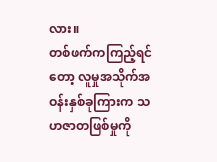လား။
တစ်ဖက်ကကြည့်ရင်တော့ လူမှုအသိုက်အဝန်းနှစ်ခုကြားက သဟဇာတဖြစ်မှုကို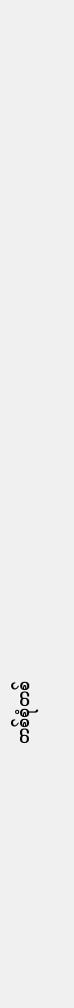တစ်စုံတစ်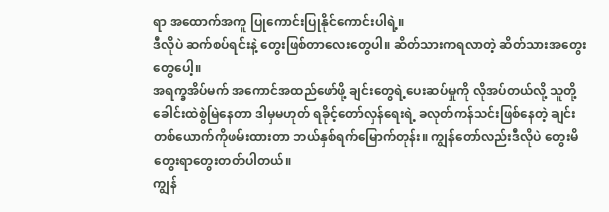ရာ အထောက်အကူ ပြုကောင်းပြုနိုင်ကောင်းပါရဲ့။
ဒီလိုပဲ ဆက်စပ်ရင်းနဲ့ တွေးဖြစ်တာလေးတွေပါ။ ဆိတ်သားကရလာတဲ့ ဆိတ်သားအတွေးတွေပေါ့။
အရက္ခအိပ်မက် အကောင်အထည်ဖော်ဖို့ ချင်းတွေရဲ့ပေးဆပ်မှုကို လိုအပ်တယ်လို့ သူတို့ခေါင်းထဲစွဲမြဲနေတာ ဒါမှမဟုတ် ရခိုင့်တော်လှန်ရေးရဲ့ ခလုတ်ကန်သင်းဖြစ်နေတဲ့ ချင်းတစ်ယောက်ကိုဖမ်းထားတာ ဘယ်နှစ်ရက်မြောက်တုန်း။ ကျွန်တော်လည်းဒီလိုပဲ တွေးမိတွေးရာတွေးတတ်ပါတယ်။
ကျွန်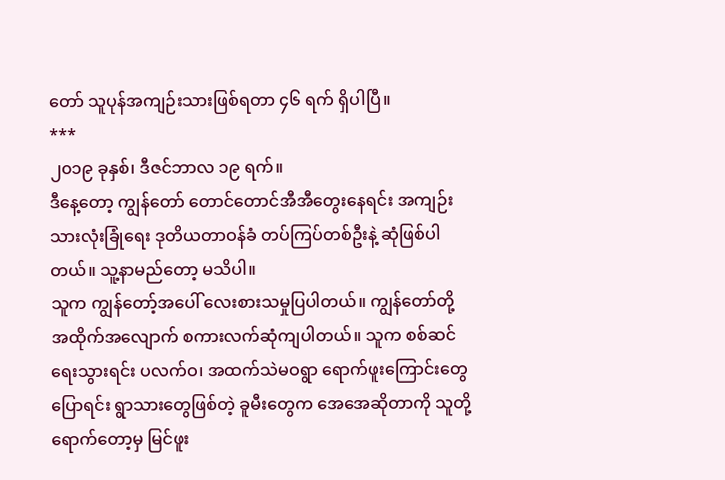တော် သူပုန်အကျဉ်းသားဖြစ်ရတာ ၄၆ ရက် ရှိပါပြီ။
***
၂၀၁၉ ခုနှစ်၊ ဒီဇင်ဘာလ ၁၉ ရက်။
ဒီနေ့တော့ ကျွန်တော် တောင်တောင်အီအီတွေးနေရင်း အကျဉ်းသားလုံးခြုံရေး ဒုတိယတာဝန်ခံ တပ်ကြပ်တစ်ဦးနဲ့ ဆုံဖြစ်ပါတယ်။ သူ့နာမည်တော့ မသိပါ။
သူက ကျွန်တော့်အပေါ် လေးစားသမှုပြပါတယ်။ ကျွန်တော်တို့ အထိုက်အလျောက် စကားလက်ဆုံကျပါတယ်။ သူက စစ်ဆင်ရေးသွားရင်း ပလက်ဝ၊ အထက်သဲမဝရွာ ရောက်ဖူးကြောင်းတွေပြောရင်း ရွာသားတွေဖြစ်တဲ့ ခူမီးတွေက အေအေဆိုတာကို သူတို့ရောက်တော့မှ မြင်ဖူး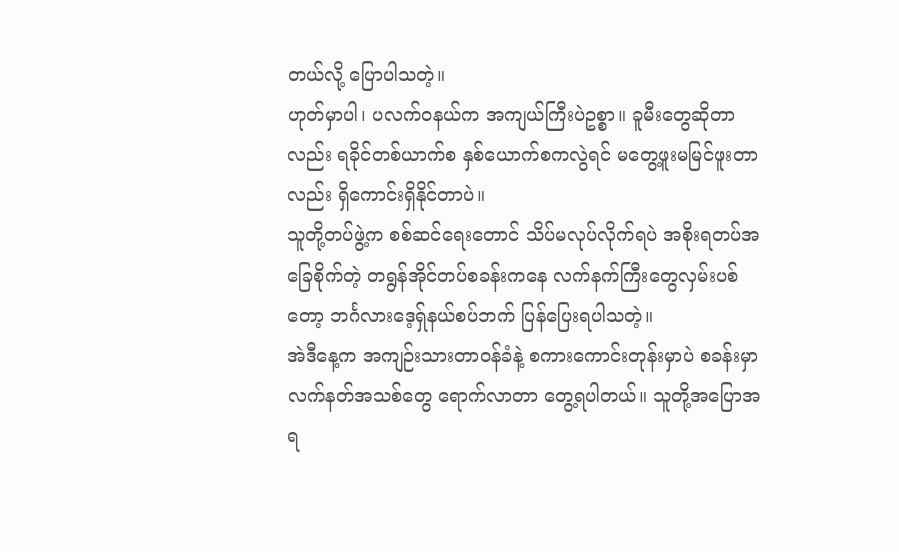တယ်လို့ ပြောပါသတဲ့။
ဟုတ်မှာပါ၊ ပလက်ဝနယ်က အကျယ်ကြီးပဲဥစ္စာ။ ခူမီးတွေဆိုတာလည်း ရခိုင်တစ်ယာက်စ နှစ်ယောက်စကလွဲရင် မတွေ့ဖူးမမြင်ဖူးတာလည်း ရှိကောင်းရှိနိုင်တာပဲ။
သူတို့တပ်ဖွဲ့က စစ်ဆင်ရေးတောင် သိပ်မလုပ်လိုက်ရပဲ အစိုးရတပ်အခြေစိုက်တဲ့ တရွန်အိုင်တပ်စခန်းကနေ လက်နက်ကြီးတွေလှမ်းပစ်တော့ ဘင်္ဂလားဒေ့ရ်ှနယ်စပ်ဘက် ပြန်ပြေးရပါသတဲ့။
အဲဒီနေ့က အကျဉ်းသားတာဝန်ခံနဲ့ စကားကောင်းတုန်းမှာပဲ စခန်းမှာလက်နတ်အသစ်တွေ ရောက်လာတာ တွေ့ရပါတယ်။ သူတို့အပြောအရ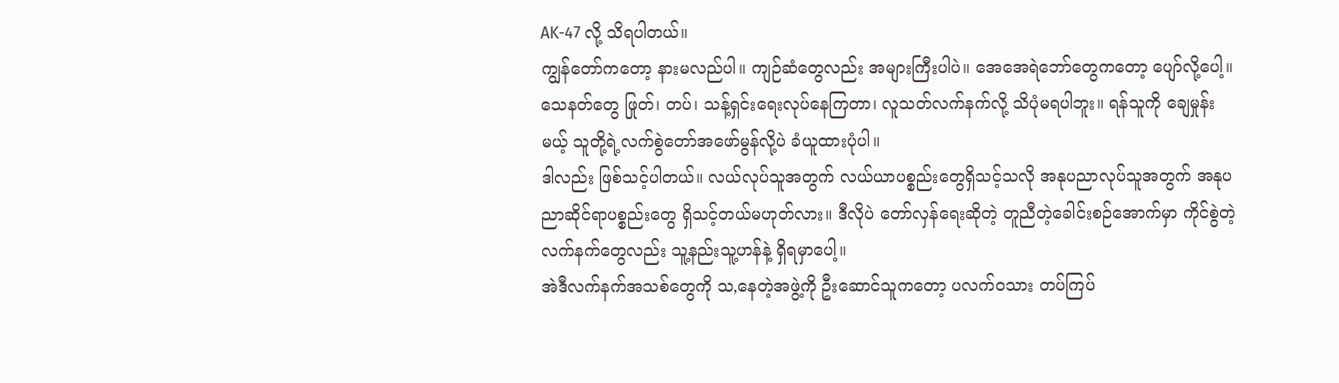AK-47 လို့ သိရပါတယ်။
ကျွန်တော်ကတော့ နားမလည်ပါ။ ကျဉ်ဆံတွေလည်း အများကြီးပါပဲ။ အေအေရဲဘော်တွေကတော့ ပျော်လို့ပေါ့။ သေနတ်တွေ ဖြုတ်၊ တပ်၊ သန့်ရှင်းရေးလုပ်နေကြတာ၊ လူသတ်လက်နက်လို့ သိပုံမရပါဘူး။ ရန်သူကို ချေမှုန်းမယ့် သူတို့ရဲ့လက်စွဲတော်အဖော်မွန်လို့ပဲ ခံယူထားပုံပါ။
ဒါလည်း ဖြစ်သင့်ပါတယ်။ လယ်လုပ်သူအတွက် လယ်ယာပစ္စည်းတွေရှိသင့်သလို အနုပညာလုပ်သူအတွက် အနုပညာဆိုင်ရာပစ္စည်းတွေ ရှိသင့်တယ်မဟုတ်လား။ ဒီလိုပဲ တော်လှန်ရေးဆိုတဲ့ တူညီတဲ့ခေါင်းစဉ်အောက်မှာ ကိုင်စွဲတဲ့လက်နက်တွေလည်း သူ့နည်းသူ့ဟန်နဲ့ ရှိရမှာပေါ့။
အဲဒီလက်နက်အသစ်တွေကို သ,နေတဲ့အဖွဲ့ကို ဦးဆောင်သူကတော့ ပလက်ဝသား တပ်ကြပ်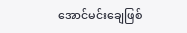အောင်မင်းချေဖြစ်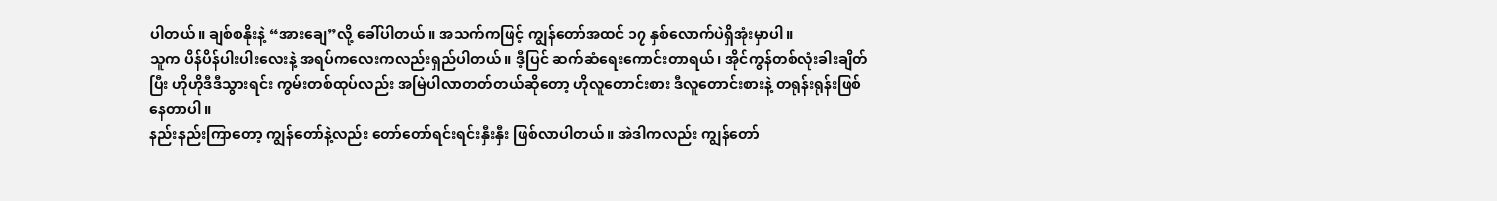ပါတယ်။ ချစ်စနိုးနဲ့ “အားချေ”လို့ ခေါ်ပါတယ်။ အသက်ကဖြင့် ကျွန်တော်အထင် ၁၇ နှစ်လောက်ပဲရှိအုံးမှာပါ။
သူက ပိန်ပိန်ပါးပါးလေးနဲ့ အရပ်ကလေးကလည်းရှည်ပါတယ်။ ဒီ့ပြင် ဆက်ဆံရေးကောင်းတာရယ်၊ အိုင်ကွန်တစ်လုံးခါးချိတ်ပြီး ဟိုဟိုဒီဒီသွားရင်း ကွမ်းတစ်ထုပ်လည်း အမြဲပါလာတတ်တယ်ဆိုတော့ ဟိုလူတောင်းစား ဒီလူတောင်းစားနဲ့ တရုန်းရုန်းဖြစ်နေတာပါ။
နည်းနည်းကြာတော့ ကျွန်တော်နဲ့လည်း တော်တော်ရင်းရင်းနှီးနှီး ဖြစ်လာပါတယ်။ အဲဒါကလည်း ကျွန်တော်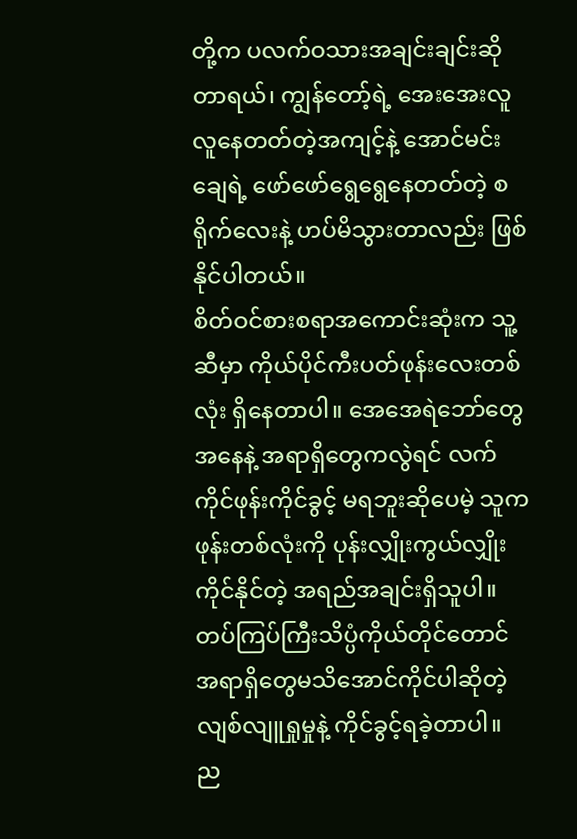တို့က ပလက်ဝသားအချင်းချင်းဆိုတာရယ်၊ ကျွန်တော့်ရဲ့ အေးအေးလူလူနေတတ်တဲ့အကျင့်နဲ့ အောင်မင်းချေရဲ့ ဖော်ဖော်ရွေရွေနေတတ်တဲ့ စရိုက်လေးနဲ့ ဟပ်မိသွားတာလည်း ဖြစ်နိုင်ပါတယ်။
စိတ်ဝင်စားစရာအကောင်းဆုံးက သူ့ဆီမှာ ကိုယ်ပိုင်ကီးပတ်ဖုန်းလေးတစ်လုံး ရှိနေတာပါ။ အေအေရဲဘော်တွေ အနေနဲ့ အရာရှိတွေကလွဲရင် လက်ကိုင်ဖုန်းကိုင်ခွင့် မရဘူးဆိုပေမဲ့ သူကဖုန်းတစ်လုံးကို ပုန်းလျှိုးကွယ်လျှိုး ကိုင်နိုင်တဲ့ အရည်အချင်းရှိသူပါ။
တပ်ကြပ်ကြီးသိပ္ပံကိုယ်တိုင်တောင် အရာရှိတွေမသိအောင်ကိုင်ပါဆိုတဲ့ လျစ်လျူရှုမှုနဲ့ ကိုင်ခွင့်ရခဲ့တာပါ။
ည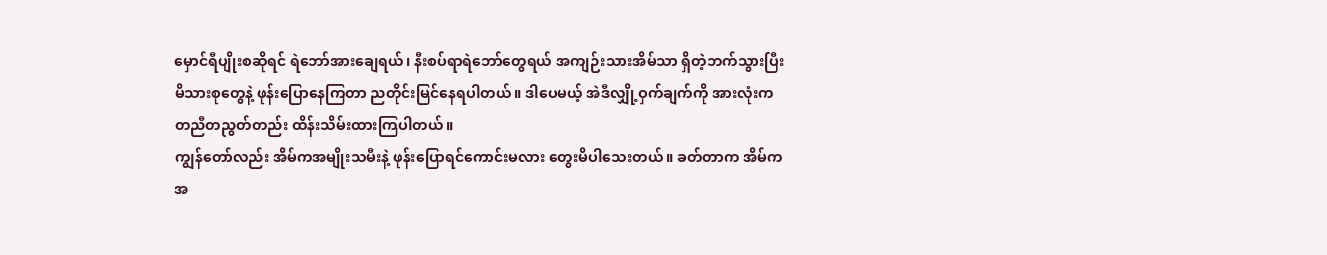မှောင်ရီပျိုးစဆိုရင် ရဲဘော်အားချေရယ်၊ နီးစပ်ရာရဲဘော်တွေရယ် အကျဉ်းသားအိမ်သာ ရှိတဲ့ဘက်သွားပြီး မိသားစုတွေနဲ့ ဖုန်းပြောနေကြတာ ညတိုင်းမြင်နေရပါတယ်။ ဒါပေမယ့် အဲဒီလျှို့ဝှက်ချက်ကို အားလုံးက တညီတညွတ်တည်း ထိန်းသိမ်းထားကြပါတယ်။
ကျွန်တော်လည်း အိမ်ကအမျိုးသမီးနဲ့ ဖုန်းပြောရင်ကောင်းမလား တွေးမိပါသေးတယ်။ ခတ်တာက အိမ်ကအ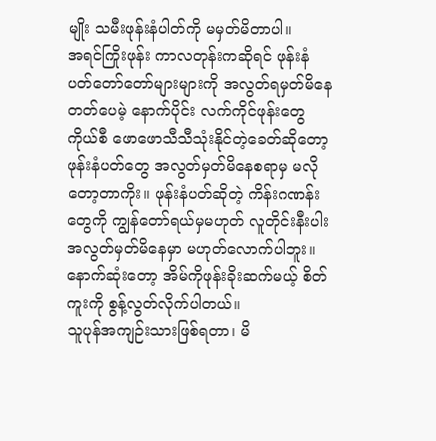မျိုး သမီးဖုန်းနံပါတ်ကို မမှတ်မိတာပါ။
အရင်ကြိုးဖုန်း ကာလတုန်းကဆိုရင် ဖုန်းနံပတ်တော်တော်များများကို အလွတ်ရမှတ်မိနေတတ်ပေမဲ့ နောက်ပိုင်း လက်ကိုင်ဖုန်းတွေကိုယ်စီ ဖောဖောသီသီသုံးနိုင်တဲ့ခေတ်ဆိုတော့ ဖုန်းနံပတ်တွေ အလွတ်မှတ်မိနေစရာမှ မလိုတော့တာကိုး။ ဖုန်းနံပတ်ဆိုတဲ့ ကိန်းဂဏန်းတွေကို ကျွန်တော်ရယ်မှမဟုတ် လူတိုင်းနီးပါး အလွတ်မှတ်မိနေမှာ မဟုတ်လောက်ပါဘူး။
နောက်ဆုံးတော့ အိမ်ကိုဖုန်းခိုးဆက်မယ့် စိတ်ကူးကို စွန့်လွတ်လိုက်ပါတယ်။
သူပုန်အကျဉ်းသားဖြစ်ရတာ၊ မိ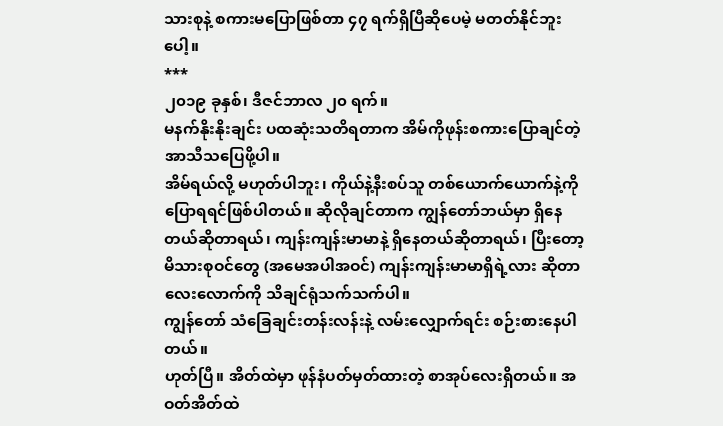သားစုနဲ့ စကားမပြောဖြစ်တာ ၄၇ ရက်ရှိပြီဆိုပေမဲ့ မတတ်နိုင်ဘူးပေါ့။
***
၂၀၁၉ ခုနှစ်၊ ဒီဇင်ဘာလ ၂၀ ရက်။
မနက်နိုးနိုးချင်း ပထဆုံးသတိရတာက အိမ်ကိုဖုန်းစကားပြောချင်တဲ့ အာသီသပြေဖို့ပါ။
အိမ်ရယ်လို့ မဟုတ်ပါဘူး၊ ကိုယ်နဲ့နီးစပ်သူ တစ်ယောက်ယောက်နဲ့ကို ပြောရရင်ဖြစ်ပါတယ်။ ဆိုလိုချင်တာက ကျွန်တော်ဘယ်မှာ ရှိနေတယ်ဆိုတာရယ်၊ ကျန်းကျန်းမာမာနဲ့ ရှိနေတယ်ဆိုတာရယ်၊ ပြီးတော့ မိသားစုဝင်တွေ (အမေအပါအဝင်) ကျန်းကျန်းမာမာရှိရဲ့လား ဆိုတာလေးလောက်ကို သိချင်ရုံသက်သက်ပါ။
ကျွန်တော် သံခြေချင်းတန်းလန်းနဲ့ လမ်းလျှောက်ရင်း စဉ်းစားနေပါတယ်။
ဟုတ်ပြီ။ အိတ်ထဲမှာ ဖုန်နံပတ်မှတ်ထားတဲ့ စာအုပ်လေးရှိတယ်။ အဝတ်အိတ်ထဲ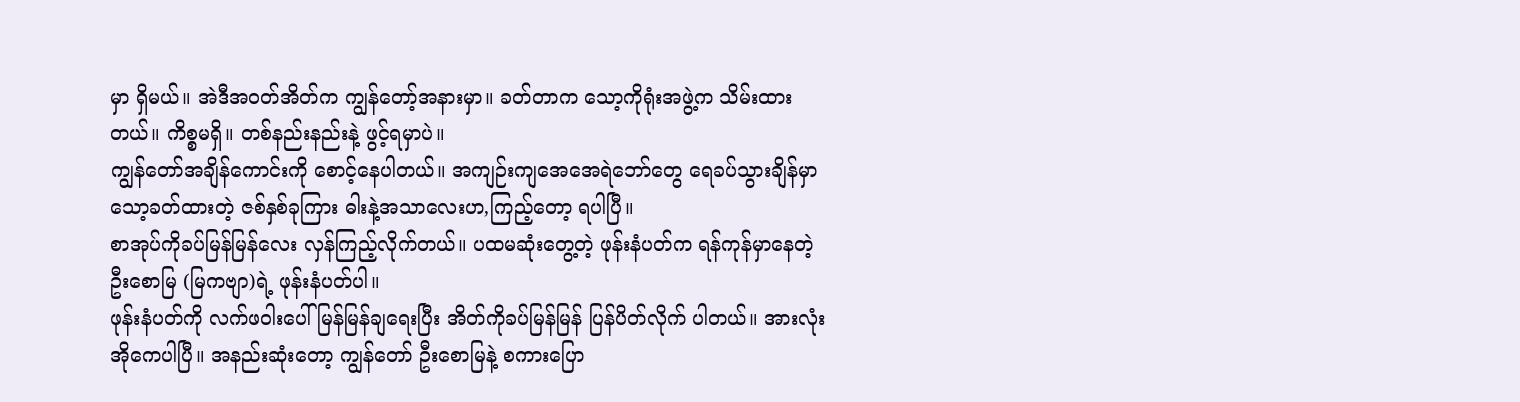မှာ ရှိမယ်။ အဲဒီအဝတ်အိတ်က ကျွန်တော့်အနားမှာ။ ခတ်တာက သော့ကိုရုံးအဖွဲ့က သိမ်းထားတယ်။ ကိစ္စမရှိ။ တစ်နည်းနည်းနဲ့ ဖွင့်ရမှာပဲ။
ကျွန်တော်အချိန်ကောင်းကို စောင့်နေပါတယ်။ အကျဉ်းကျအေအေရဲဘော်တွေ ရေခပ်သွားချိန်မှာ သော့ခတ်ထားတဲ့ ဇစ်နှစ်ခုကြား ဓါးနဲ့အသာလေးဟ,ကြည့်တော့ ရပါပြီ။
စာအုပ်ကိုခပ်မြန်မြန်လေး လှန်ကြည့်လိုက်တယ်။ ပထမဆုံးတွေ့တဲ့ ဖုန်းနံပတ်က ရန်ကုန်မှာနေတဲ့ ဦးစောမြ (မြကဗျာ)ရဲ့ ဖုန်းနံပတ်ပါ။
ဖုန်းနံပတ်ကို လက်ဖဝါးပေါ် မြန်မြန်ချရေးပြီး အိတ်ကိုခပ်မြန်မြန် ပြန်ပိတ်လိုက် ပါတယ်။ အားလုံး အိုကေပါပြီ။ အနည်းဆုံးတော့ ကျွန်တော် ဦးစောမြနဲ့ စကားပြော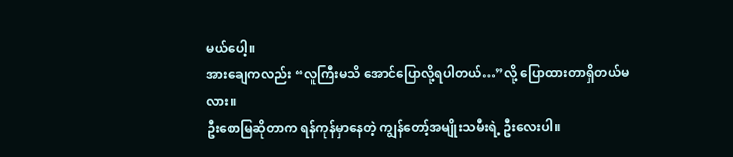မယ်ပေါ့။
အားချေကလည်း “လူကြီးမသိ အောင်ပြောလို့ရပါတယ်…”လို့ ပြောထားတာရှိတယ်မလား။
ဦးစောမြဆိုတာက ရန်ကုန်မှာနေတဲ့ ကျွန်တော့်အမျိုးသမီးရဲ့ ဦးလေးပါ။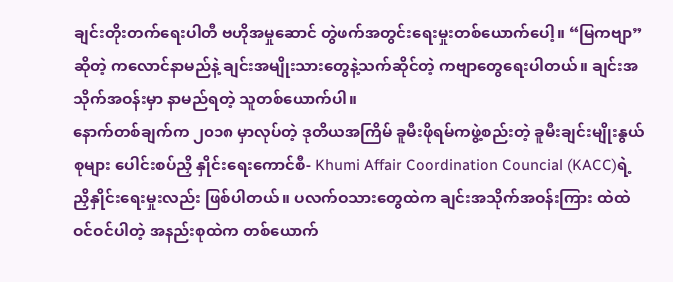ချင်းတိုးတက်ရေးပါတီ ဗဟိုအမှုဆောင် တွဲဖက်အတွင်းရေးမှုးတစ်ယောက်ပေါ့။ “မြကဗျာ”ဆိုတဲ့ ကလောင်နာမည်နဲ့ ချင်းအမျိုးသားတွေနဲ့သက်ဆိုင်တဲ့ ကဗျာတွေရေးပါတယ်။ ချင်းအသိုက်အဝန်းမှာ နာမည်ရတဲ့ သူတစ်ယောက်ပါ။
နောက်တစ်ချက်က ၂၀၁၈ မှာလုပ်တဲ့ ဒုတိယအကြိမ် ခူမီးဖိုရမ်ကဖွဲ့စည်းတဲ့ ခူမီးချင်းမျိုးနွယ်စုများ ပေါင်းစပ်ညှိ နှိုင်းရေးကောင်စီ- Khumi Affair Coordination Councial (KACC)ရဲ့ ညှိနှိုင်းရေးမှုးလည်း ဖြစ်ပါတယ်။ ပလက်ဝသားတွေထဲက ချင်းအသိုက်အဝန်းကြား ထဲထဲဝင်ဝင်ပါတဲ့ အနည်းစုထဲက တစ်ယောက်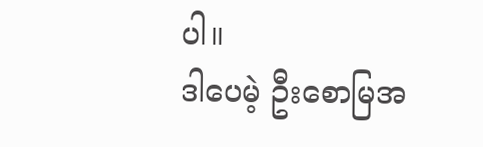ပါ။
ဒါပေမဲ့ ဦးစောမြအ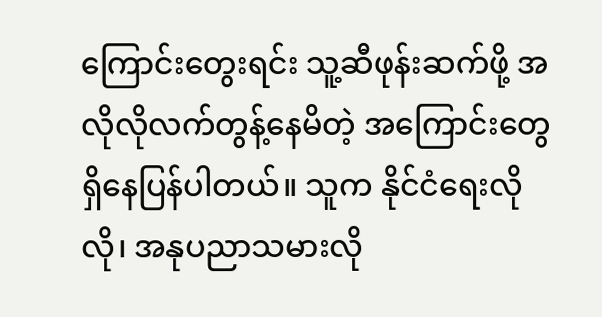ကြောင်းတွေးရင်း သူ့ဆီဖုန်းဆက်ဖို့ အလိုလိုလက်တွန့်နေမိတဲ့ အကြောင်းတွေ ရှိနေပြန်ပါတယ်။ သူက နိုင်ငံရေးလိုလို၊ အနုပညာသမားလို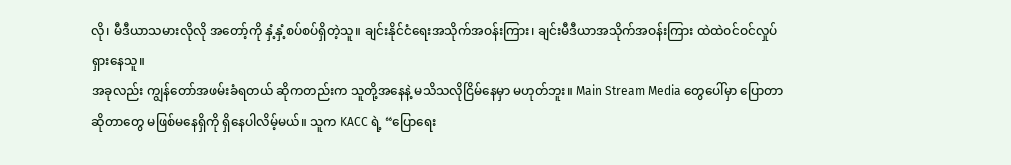လို၊ မီဒီယာသမားလိုလို အတော့်ကို နှံ့နှံ့စပ်စပ်ရှိတဲ့သူ။ ချင်းနိုင်ငံရေးအသိုက်အဝန်းကြား၊ ချင်းမီဒီယာအသိုက်အဝန်းကြား ထဲထဲဝင်ဝင်လှုပ်ရှားနေသူ။
အခုလည်း ကျွန်တော်အဖမ်းခံရတယ် ဆိုကတည်းက သူတို့အနေနဲ့ မသိသလိုငြိမ်နေမှာ မဟုတ်ဘူး။ Main Stream Media တွေပေါ်မှာ ပြောတာဆိုတာတွေ မဖြစ်မနေရှိကို ရှိနေပါလိမ့်မယ်။ သူက KACC ရဲ့ “ပြောရေး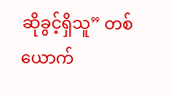ဆိုခွင့်ရှိသူ” တစ်ယောက်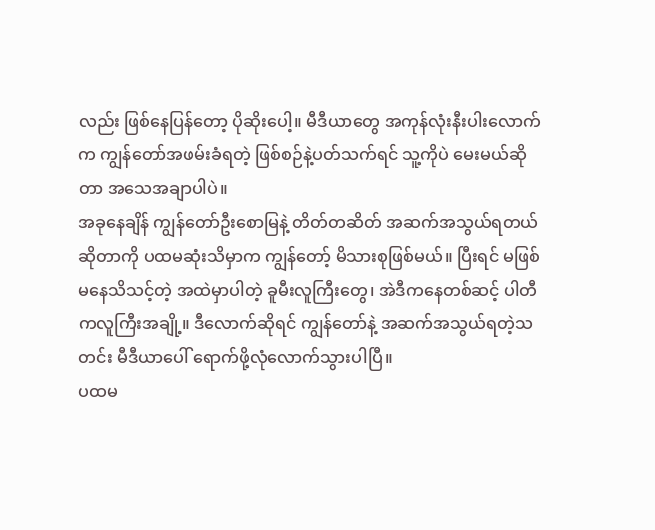လည်း ဖြစ်နေပြန်တော့ ပိုဆိုးပေါ့။ မီဒီယာတွေ အကုန်လုံးနီးပါးလောက်က ကျွန်တော်အဖမ်းခံရတဲ့ ဖြစ်စဉ်နဲ့ပတ်သက်ရင် သူ့ကိုပဲ မေးမယ်ဆိုတာ အသေအချာပါပဲ။
အခုနေချိန် ကျွန်တော်ဦးစောမြနဲ့ တိတ်တဆိတ် အဆက်အသွယ်ရတယ်ဆိုတာကို ပထမဆုံးသိမှာက ကျွန်တော့် မိသားစုဖြစ်မယ်။ ပြီးရင် မဖြစ်မနေသိသင့်တဲ့ အထဲမှာပါတဲ့ ခူမီးလူကြီးတွေ၊ အဲဒီကနေတစ်ဆင့် ပါတီကလူကြီးအချို့။ ဒီလောက်ဆိုရင် ကျွန်တော်နဲ့ အဆက်အသွယ်ရတဲ့သတင်း မီဒီယာပေါ် ရောက်ဖို့လုံလောက်သွားပါပြီ။
ပထမ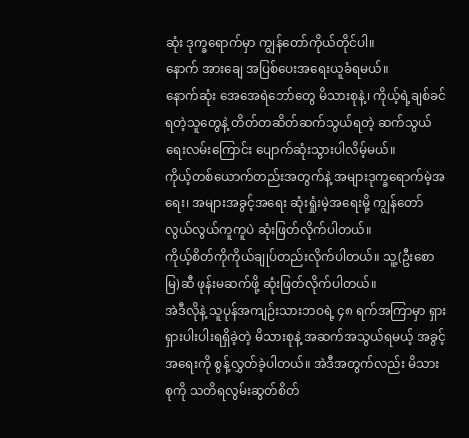ဆုံး ဒုက္ခရောက်မှာ ကျွန်တော်ကိုယ်တိုင်ပါ။
နောက် အားချေ အပြစ်ပေးအရေးယူခံရမယ်။
နောက်ဆုံး အေအေရဲဘော်တွေ မိသားစုနဲ့၊ ကိုယ့်ရဲ့ချစ်ခင်ရတဲ့သူတွေနဲ့ တိတ်တဆိတ်ဆက်သွယ်ရတဲ့ ဆက်သွယ်ရေးလမ်းကြောင်း ပျောက်ဆုံးသွားပါလိမ့်မယ်။
ကိုယ့်တစ်ယောက်တည်းအတွက်နဲ့ အများဒုက္ခရောက်မဲ့အရေး၊ အများအခွင့်အရေး ဆုံးရှုံးမဲ့အရေးမို့ ကျွန်တော် လွယ်လွယ်ကူကူပဲ ဆုံးဖြတ်လိုက်ပါတယ်။
ကိုယ့်စိတ်ကိုကိုယ်ချုပ်တည်းလိုက်ပါတယ်။ သူ့(ဦးစောမြ)ဆီ ဖုန်းမဆက်ဖို့ ဆုံးဖြတ်လိုက်ပါတယ်။
အဲဒီလိုနဲ့ သူပုန်အကျဉ်းသားဘဝရဲ့ ၄၈ ရက်အကြာမှာ ရှားရှားပါးပါးရရှိခဲ့တဲ့ မိသားစုနဲ့ အဆက်အသွယ်ရမယ့် အခွင့်အရေးကို စွန့်လွှတ်ခဲ့ပါတယ်။ အဲဒီအတွက်လည်း မိသားစုကို သတိရလွမ်းဆွတ်စိတ်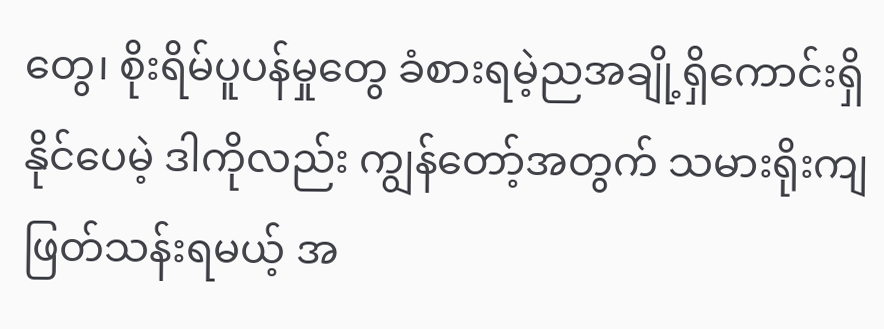တွေ၊ စိုးရိမ်ပူပန်မှုတွေ ခံစားရမဲ့ညအချို့ရှိကောင်းရှိနိုင်ပေမဲ့ ဒါကိုလည်း ကျွန်တော့်အတွက် သမားရိုးကျဖြတ်သန်းရမယ့် အ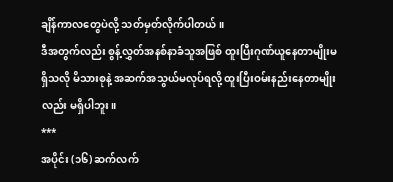ချိန်ကာလတွေပဲလို့ သတ်မှတ်လိုက်ပါတယ်။
ဒီအတွက်လည်း စွန့်လွှတ်အနစ်နာခံသူအဖြစ် ထူးပြီးဂုဏ်ယူနေတာမျိုးမရှိသလို မိသားစုနဲ့ အဆက်အသွယ်မလုပ်ရလို့ ထူးပြီးဝမ်းနည်းနေတာမျိုးလည်း မရှိပါဘူး။
***
အပိုင်း (၁၆) ဆက်လက်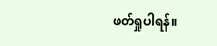ဖတ်ရှုပါရန်။